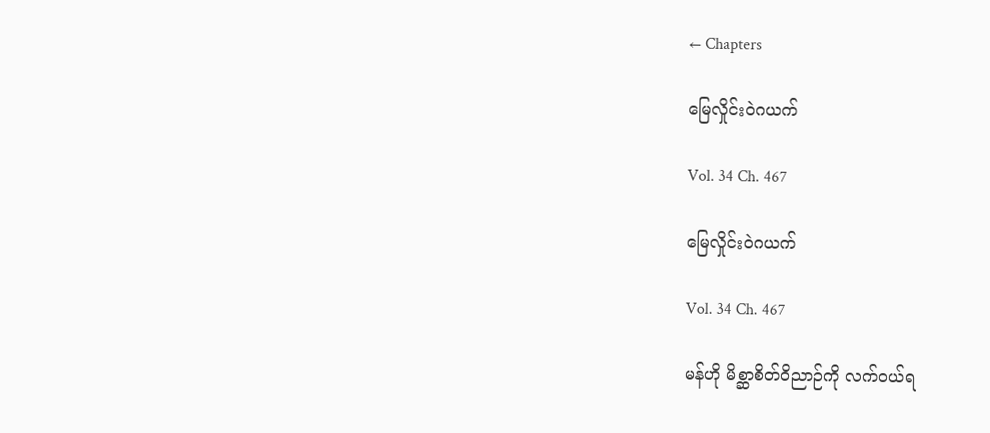← Chapters

မြေလှိုင်းဝဲဂယက်

Vol. 34 Ch. 467

မြေလှိုင်းဝဲဂယက်

Vol. 34 Ch. 467

မန်ဟို မိစ္ဆာစိတ်ဝိညာဉ်ကို လက်ဝယ်ရ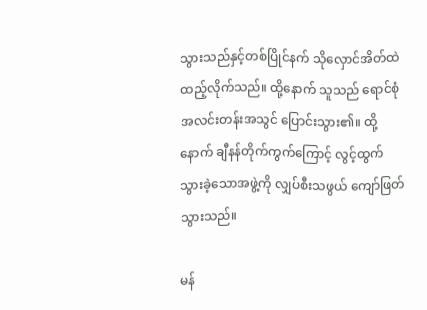သွားသည်နှင့်တစ်ပြိုင်နက် သိုလှောင်အိတ်ထဲ ထည့်လိုက်သည်။ ထို့နောက် သူသည် ရောင်စုံအလင်းတန်းအသွင် ပြောင်းသွား၏။ ထို့နောက် ချီနန်တိုက်ကွက်ကြောင့် လွင့်ထွက်သွားခဲ့သောအဖွဲ့ကို လျှပ်စီးသဖွယ် ကျော်ဖြတ်သွားသည်။

မန်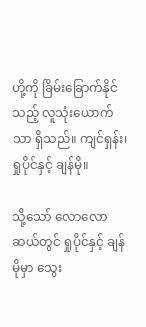ဟို့ကို ခြိမ်းခြောက်နိုင်သည့် လူသုံးယောက်သာ ရှိသည်။ ကျင်ရှန်း၊ ရှုပိုင်နှင့် ချန်မို။

သို့သော် လောလောဆယ်တွင် ရှုပိုင်နှင့် ချန်မိုမှာ သွေး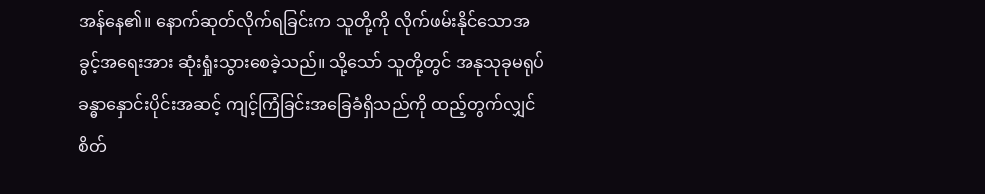အန်နေ၏။ နောက်ဆုတ်လိုက်ရခြင်းက သူတို့ကို လိုက်ဖမ်းနိုင်သောအခွင့်အရေးအား ဆုံးရှုံးသွားစေခဲ့သည်။ သို့သော် သူတို့တွင် အနုသုခုမရုပ်ခန္ဓာနှောင်းပိုင်းအဆင့် ကျင့်ကြံခြင်းအခြေခံရှိသည်ကို ထည့်တွက်လျှင် စိတ်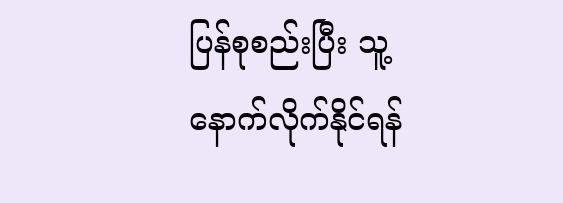ပြန်စုစည်းပြီး သူ့နောက်လိုက်နိုင်ရန်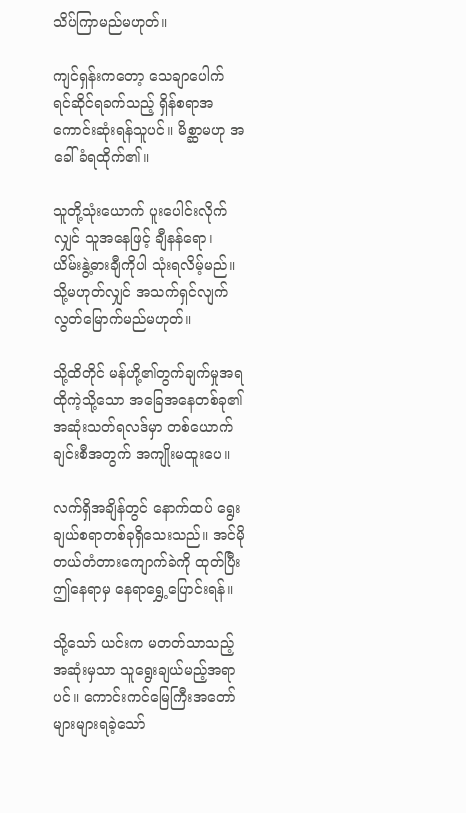သိပ်ကြာမည်မဟုတ်။

ကျင်ရှန်းကတော့ သေချာပေါက် ရင်ဆိုင်ရခက်သည့် ရှိန်စရာအကောင်းဆုံးရန်သူပင်။ မိစ္ဆာမဟု အခေါ်ခံရထိုက်၏။

သူတို့သုံးယောက် ပူးပေါင်းလိုက်လျှင် သူအနေဖြင့် ချီနန်ရော၊ ယိမ်းနွဲ့ဓားချီကိုပါ သုံးရလိမ့်မည်။ သို့မဟုတ်လျှင် အသက်ရှင်လျက် လွတ်မြောက်မည်မဟုတ်။

သို့ထိတိုင် မန်ဟို့၏တွက်ချက်မှုအရ ထိုကဲ့သို့သော အခြေအနေတစ်ခု၏ အဆုံးသတ်ရလဒ်မှာ တစ်ယောက်ချင်းစီအတွက် အကျိုးမထူးပေ။

လက်ရှိအချိန်တွင် နောက်ထပ် ရွေးချယ်စရာတစ်ခုရှိသေးသည်။ အင်မိုတယ်တံတားကျောက်ခဲကို ထုတ်ပြီး ဤနေရာမှ နေရာရွှေ့ပြောင်းရန်။

သို့သော် ယင်းက မတတ်သာသည့်အဆုံးမှသာ သူရွေးချယ်မည့်အရာပင်။ ‌ကောင်းကင်မြေကြီး‌အတော်များများရခဲ့သော်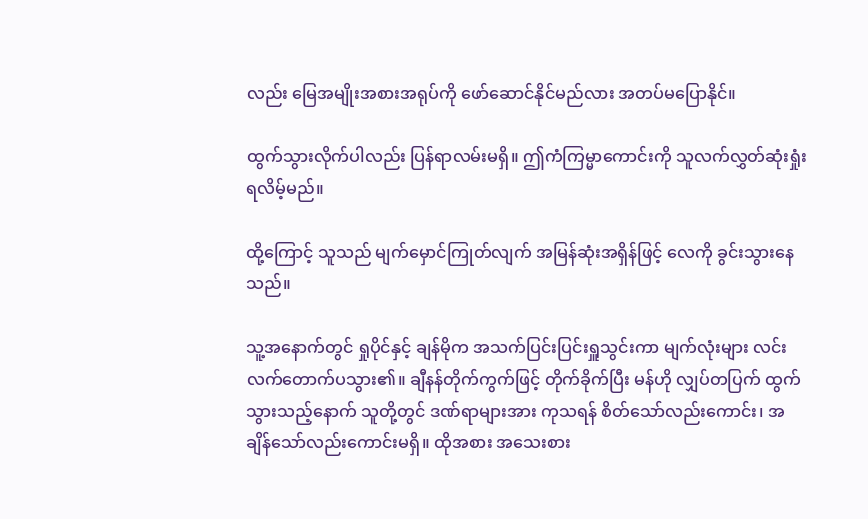လည်း မြေအမျိုးအစားအရုပ်ကို ဖော်ဆောင်နိုင်မည်လား အတပ်မပြောနိုင်။

ထွက်သွားလိုက်ပါလည်း ပြန်ရာလမ်းမရှိ။ ဤကံကြမ္မာကောင်းကို သူလက်လွှတ်ဆုံးရှုံးရလိမ့်မည်။

ထို့ကြောင့် သူသည် မျက်မှောင်ကြုတ်လျက် အမြန်ဆုံးအရှိန်ဖြင့် လေကို ခွင်းသွားနေသည်။

သူ့အနောက်တွင် ရှုပိုင်နှင့် ချန်မိုက အသက်ပြင်းပြင်းရှူသွင်းကာ မျက်လုံးများ လင်းလက်တောက်ပသွား၏။ ချီနန်တိုက်ကွက်ဖြင့် တိုက်ခိုက်ပြီး မန်ဟို လျှပ်တပြက် ထွက်သွားသည့်နောက် သူတို့တွင် ဒဏ်ရာများအား ကုသရန် စိတ်သော်လည်းကောင်း၊ အချိန်သော်လည်းကောင်းမရှိ။ ထိုအစား အသေးစား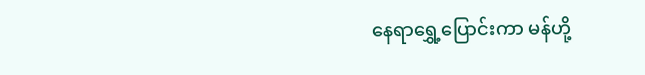နေရာရွှေ့ပြောင်းကာ မန်ဟို့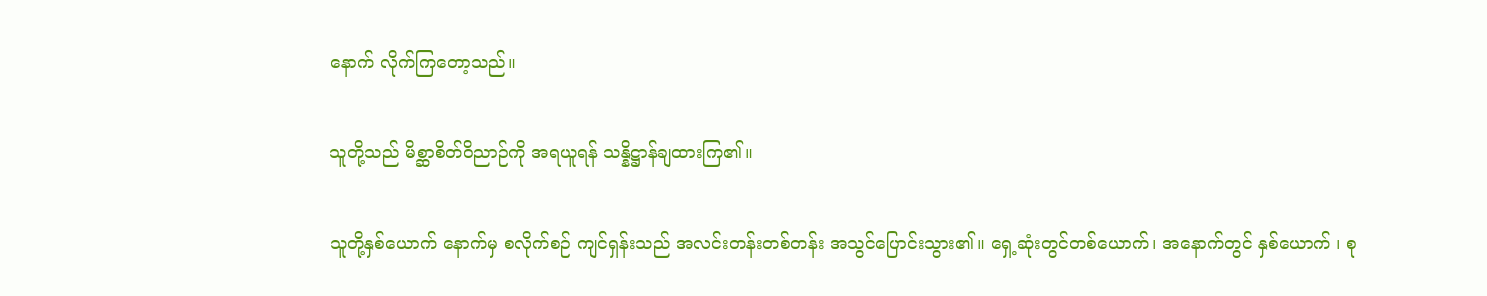နောက် လိုက်ကြတော့သည်။

သူတို့သည် မိစ္ဆာစိတ်ဝိညာဉ်ကို အရယူရန် သန္နိဋ္ဌာန်ချထားကြ၏။

သူတို့နှစ်ယောက် နောက်မှ စလိုက်စဉ် ကျင်ရှန်းသည် အလင်းတန်းတစ်တန်း အသွင်ပြောင်းသွား၏။ ‌ရှေ့ဆုံးတွင်တစ်ယောက်၊ ‌အနောက်တွင် နှစ်ယောက် ၊ စု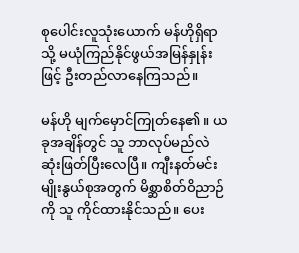စုပေါင်းလူသုံးယောက် မန်ဟိုရှိရာသို့ မယုံကြည်နိုင်ဖွယ်အမြန်နှုန်းဖြင့် ‌‌ဦးတည်လာနေကြသည်။

မန်ဟို မျက်‌မှောင်ကြုတ်နေ၏။ ယခုအချိန်တွင် သူ ဘာလုပ်မည်လဲ ဆုံးဖြတ်ပြီးလေပြီ။ ကျီးနတ်မင်းမျိုးနွယ်စုအတွက် မိစ္ဆာစိတ်ဝိညာဉ်ကို သူ ကိုင်ထားနိုင်သည်။ ပေး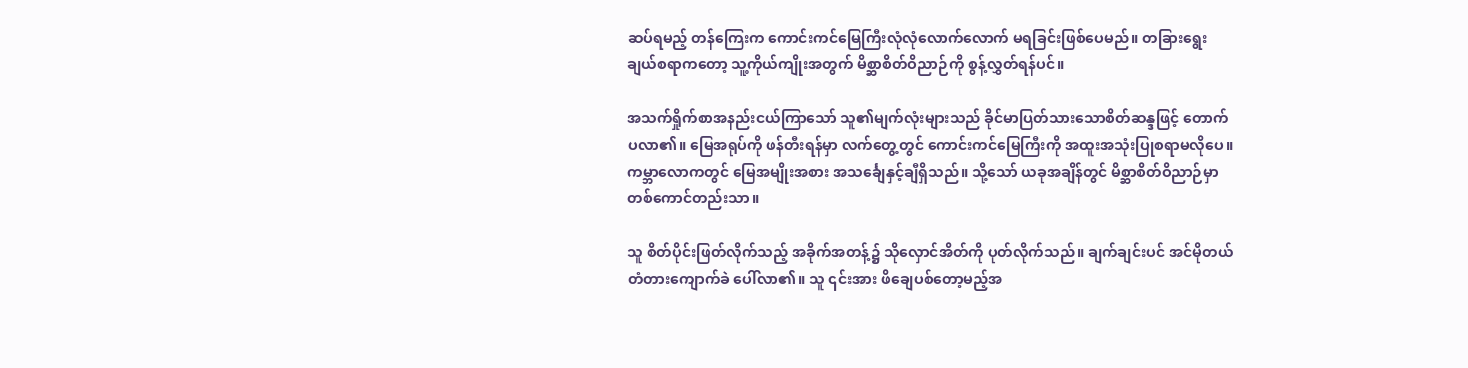ဆပ်ရမည့် တန်ကြေးက ကောင်းကင်မြေကြီးလုံလုံလောက်လောက် မရခြင်းဖြစ်ပေမည်။ တခြားရွေးချယ်စရာကတော့ သူ့ကိုယ်ကျိုးအတွက် မိစ္ဆာစိတ်ဝိညာဉ်ကို စွန့်လွှတ်ရန်ပင်။

အသက်ရှိုက်စာအနည်းငယ်ကြာသော် သူ၏မျက်လုံးများသည် ခိုင်မာပြတ်သားသောစိတ်ဆန္ဒဖြင့် တောက်ပလာ၏။ မြေအရုပ်ကို ဖန်တီးရန်မှာ လက်‌တွေ့တွင် ကောင်းကင်မြေကြီးကို အထူးအသုံးပြုစရာမလိုပေ။ ကမ္ဘာလောကတွင် မြေအမျိုးအစား အသင်္ချေနှင့်ချီရှိသည်။ သို့သော် ယခုအချိန်တွင် မိစ္ဆာစိတ်ဝိညာဉ်မှာ တစ်ကောင်တည်းသာ။

သူ စိတ်ပိုင်းဖြတ်လိုက်သည့် အခိုက်အတန့်၌ သိုလှောင်အိတ်ကို ပုတ်လိုက်သည်။ ချက်ချင်းပင် အင်မိုတယ်တံတားကျောက်ခဲ ပေါ်လာ၏။ သူ ၎င်းအား ဖိချေပစ်တော့မည့်အ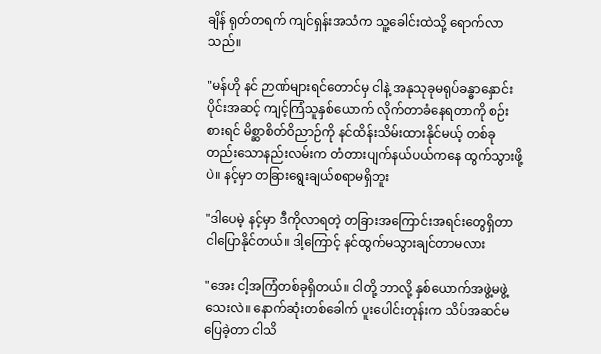ချိန် ရုတ်တရက် ကျင်ရှန်းအသံက သူ့ခေါင်းထဲသို့ ရောက်လာသည်။

"မန်ဟို နင် ဉာဏ်များရင်တောင်မှ ငါနဲ့ အနုသုခုမရုပ်ခန္ဓာနှောင်းပိုင်းအဆင့် ကျင့်ကြံသူနှစ်ယောက် လိုက်တာခံနေရတာကို စဉ်းစားရင် မိစ္ဆာစိတ်ဝိညာဉ်ကို နင်ထိန်းသိမ်းထားနိုင်မယ့် တစ်ခုတည်းသောနည်းလမ်းက တံတားပျက်နယ်ပယ်‌ကနေ ထွက်သွားဖို့ပဲ။ နင့်မှာ တခြားရွေးချယ်စရာမရှိဘူး

"ဒါပေမဲ့ နင့်မှာ ဒီကိုလာရတဲ့ တခြားအကြောင်းအရင်းတွေရှိတာ ငါပြောနိုင်တယ်။ ဒါ့ကြောင့် နင်ထွက်မသွားချင်တာမလား

"အေး ငါ့အကြံတစ်ခုရှိတယ်။ ငါတို့ ဘာလို့ နှစ်ယောက်အဖွဲ့မဖွဲ့သေးလဲ။ နောက်ဆုံးတစ်ခေါက် ပူးပေါင်းတုန်းက သိပ်အဆင်မပြေခဲ့တာ ငါသိ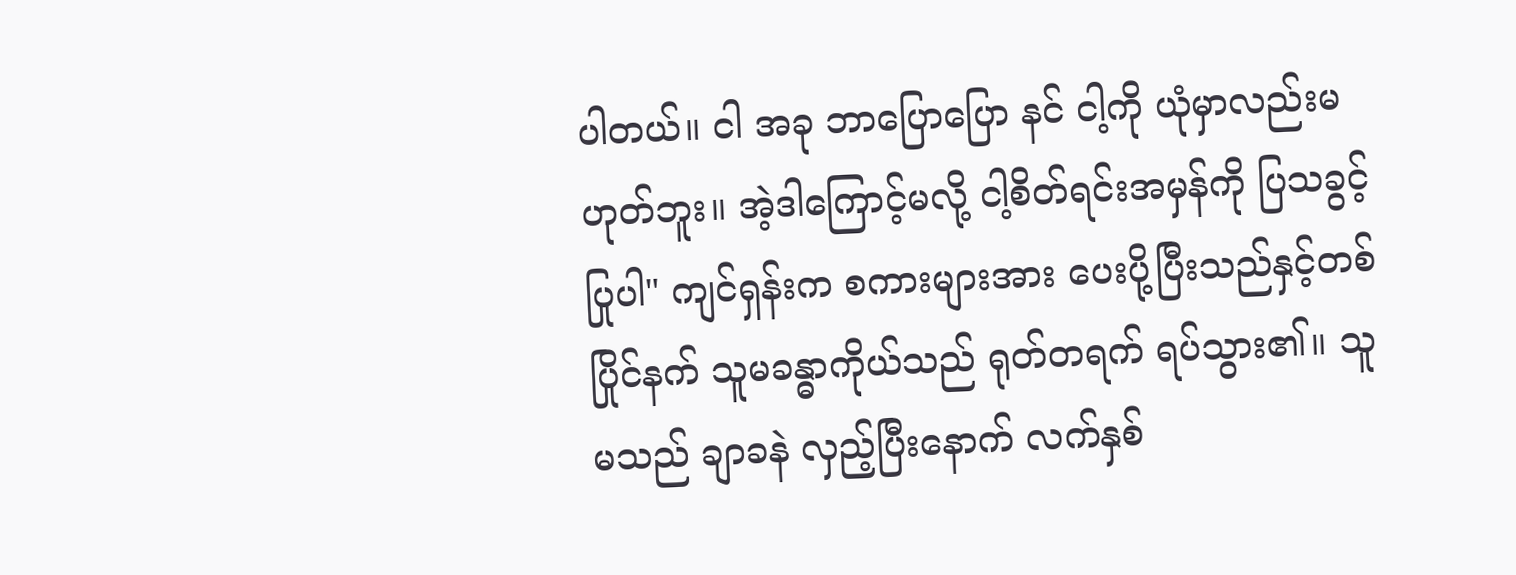ပါတယ်။ ငါ အခု ဘာပြောပြော နင် ငါ့ကို ယုံမှာလည်းမဟုတ်ဘူး။ အဲ့ဒါကြောင့်မလို့ ငါ့စိတ်ရင်းအမှန်ကို ပြသခွင့်ပြုပါ" ကျင်ရှန်းက စကားများအား ပေးပို့ပြီးသည်နှင့်တစ်ပြိုင်နက် သူမခန္ဓာကိုယ်သည် ရုတ်တရက် ရပ်သွား၏။ သူမသည် ချာခနဲ လှည့်ပြီးနောက် လက်နှစ်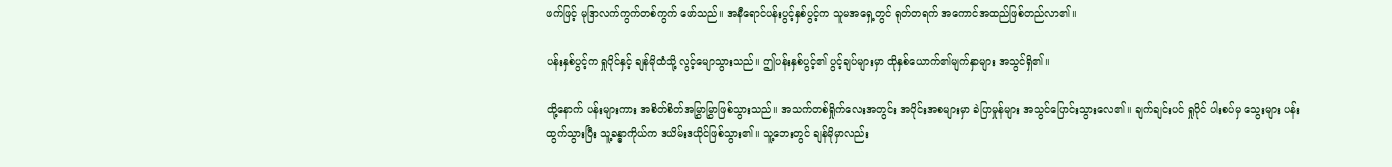ဖက်ဖြင့် မုဒြာလက်ကွက်တစ်ကွက် ဖော်သည်။ အနီရောင်ပန်းပွင့်နှစ်ပွင့်က သူမအရှေ့တွင် ရုတ်တရက် အကောင်အထည်ဖြစ်တည်လာ၏။

ပန်းနှစ်ပွင့်က ရှုပိုင်နှင့် ချန်မိုထံသို့ လွင့်မျောသွားသည်။ ဤပန်းနှစ်ပွင့်၏ ပွင့်ချပ်များမှာ ထိုနှစ်ယောက်၏မျက်နှာများ အသွင်ရှိ၏။

ထို့နောက် ပန်းများကား အစိတ်စိတ်အမြွှာမြွှာဖြစ်သွားသည်။ အသက်တစ်ရှိုက်လေးအတွင်း အပိုင်းအစများမှာ ခဲပြာမှုန်များ အသွင်ပြောင်းသွားလေ၏။ ချက်ချင်းပင် ရှုပိုင် ပါးစပ်မှ သွေးများ ပန်းထွက်သွားပြီး သူ့ခန္ဓာကိုယ်က ဒယိမ်းဒယိုင်ဖြစ်သွား၏။ သူ့ဘေးတွင် ချန်မိုမှာလည်း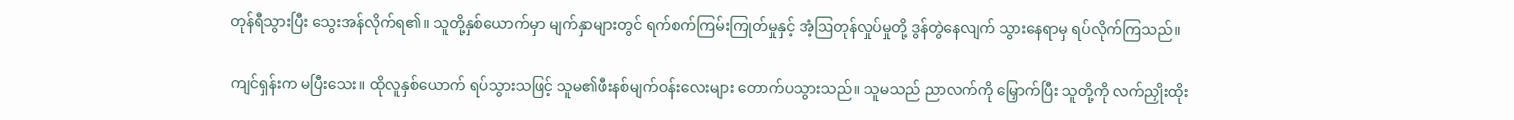တုန်ရီသွားပြီး သွေးအန်လိုက်ရ၏။ သူတို့နှစ်ယောက်မှာ မျက်နှာများတွင် ရက်စက်ကြမ်းကြုတ်မှုနှင့် အံ့ဩတုန်လှုပ်မှုတို့ ဒွန်တွဲနေလျက် သွားနေရာမှ ရပ်လိုက်ကြသည်။

ကျင်ရှန်းက မပြီးသေး။ ထိုလူနှစ်ယောက် ရပ်သွားသဖြင့် သူမ၏ဖီးနစ်မျက်ဝန်းလေးများ တောက်ပသွားသည်။ သူမသည် ညာလက်ကို မြှောက်ပြီး သူတို့ကို လက်ညှိုးထိုး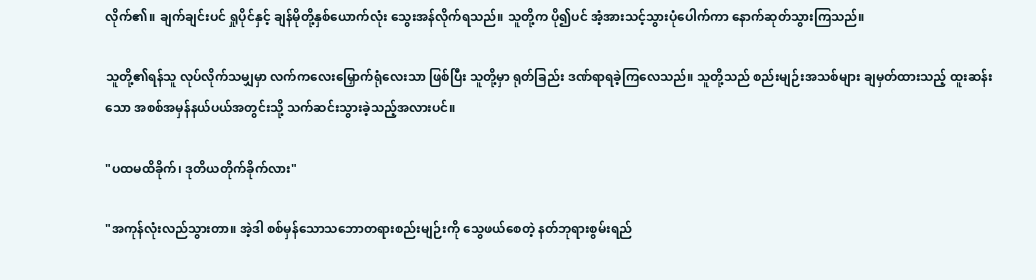လိုက်၏။ ချက်ချင်းပင် ရှုပိုင်နှင့် ချန်မိုတို့နှစ်ယောက်လုံး သွေးအန်လိုက်ရသည်။ သူတို့က ပို၍ပင် အံ့အားသင့်သွားပုံပေါက်ကာ နောက်ဆုတ်သွားကြသည်။

သူတို့၏ရန်သူ လုပ်လိုက်သမျှမှာ လက်ကလေးမြှောက်ရုံလေးသာ ဖြစ်ပြီး သူတို့မှာ ရုတ်ခြည်း ဒဏ်ရာရခဲ့ကြလေသည်။ သူတို့သည် စည်းမျဉ်းအသစ်များ ချမှတ်ထားသည့် ထူးဆန်းသော အစစ်အမှန်နယ်ပယ်အတွင်းသို့ သက်ဆင်းသွားခဲ့သည့်အလားပင်။

"ပထမထိခိုက်၊ ဒုတိယတိုက်ခိုက်လား"

"အကုန်လုံးလည်သွားတာ။ အဲ့ဒါ စစ်မှန်သောသဘောတရားစည်းမျဉ်းကို သွေဖယ်စေတဲ့ နတ်ဘုရားစွမ်းရည်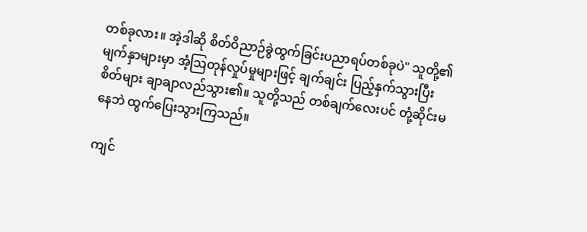တစ်ခုလား။ အဲ့ဒါဆို စိတ်ဝိညာဉ်ခွဲထွက်ခြင်းပညာရပ်တစ်ခုပဲ" သူတို့၏မျက်နှာများမှာ အံ့ဩတုန်လှုပ်မှုများဖြင့် ချက်ချင်း ပြည့်နှက်သွားပြီး စိတ်များ ချာချာလည်သွား၏။ သူတို့သည် တစ်ချက်လေးပင် တုံ့ဆိုင်းမနေဘဲ ထွက်ပြေးသွားကြသည်။

ကျင်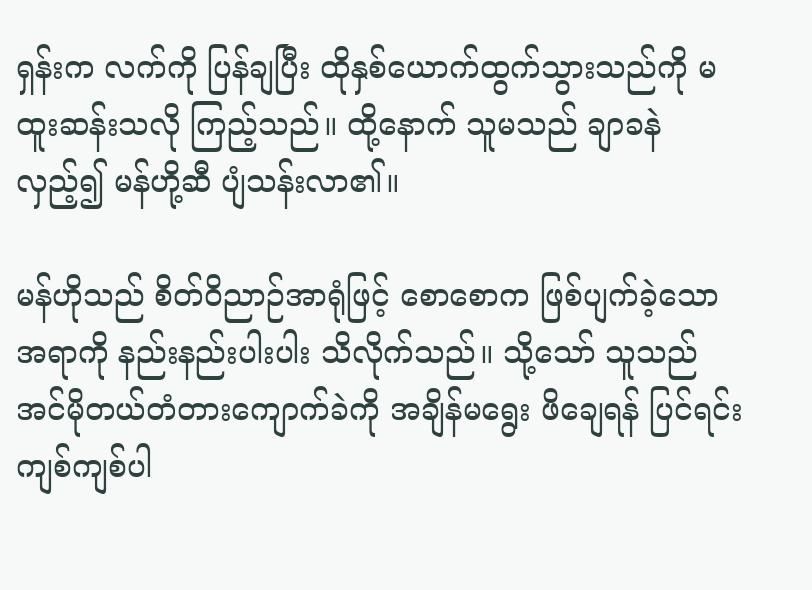ရှန်းက လက်ကို ပြန်ချပြီး ထိုနှစ်ယောက်ထွက်သွားသည်ကို မထူးဆန်းသလို ကြည့်သည်။ ထို့နောက် သူမသည် ချာခနဲ လှည့်၍ မန်ဟို့ဆီ ‌ပျံသန်းလာ၏။

မန်ဟိုသည် စိတ်ဝိညာဉ်အာရုံဖြင့် စောစောက ဖြစ်ပျက်ခဲ့သောအရာကို နည်းနည်းပါးပါး သိလိုက်သည်။ သို့သော် သူသည် အင်မိုတယ်တံတားကျောက်ခဲကို အချိန်မရွေး ဖိချေရန် ပြင်ရင်း ကျစ်ကျစ်ပါ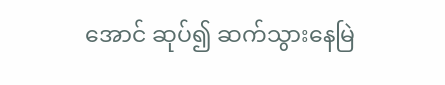အောင် ဆုပ်၍ ဆက်သွားနေမြဲ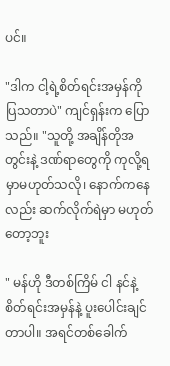ပင်။

"ဒါက ငါ့ရဲ့စိတ်ရင်းအမှန်ကို ပြသတာပဲ" ကျင်ရှန်းက ပြောသည်။ "သူတို့ အချိန်တိုအတွင်းနဲ့ ဒဏ်ရာတွေကို ကုလို့ရမှာမဟုတ်သလို၊ ‌နောက်ကနေလည်း ဆက်လိုက်ရဲမှာ မဟုတ်တော့ဘူး

" မန်ဟို ဒီတစ်ကြိမ် ငါ နင်နဲ့ စိတ်ရင်းအမှန်နဲ့ ပူးပေါင်းချင်တာပါ။ အရင်တစ်ခေါက်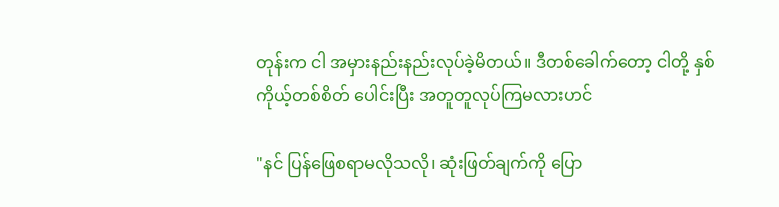တုန်းက ငါ အမှားနည်းနည်းလုပ်ခဲ့မိတယ်။ ဒီတစ်ခေါက်တော့ ငါတို့ နှစ်ကိုယ့်တစ်စိတ် ပေါင်းပြီး အတူတူလုပ်ကြမလားဟင်

"နင် ပြန်ဖြေစရာမလိုသလို၊ ဆုံးဖြတ်ချက်ကို ပြော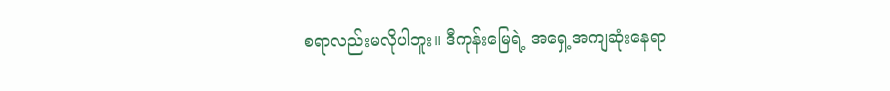စရာလည်းမလိုပါဘူး။ ဒီ‌ကုန်းမြေရဲ့ အရှေ့အကျဆုံးနေရာ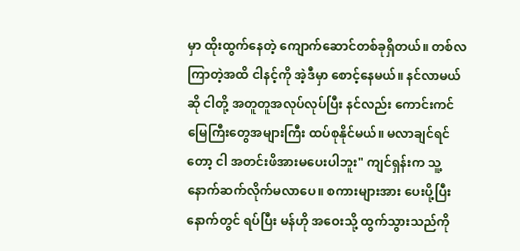မှာ ထိုးထွက်နေတဲ့ ကျောက်ဆောင်တစ်ခုရှိတယ်။ ‌တစ်လကြာတဲ့အထိ ငါနင့်ကို အဲ့ဒီမှာ စောင့်နေမယ်။ နင်လာမယ်ဆို ငါတို့ အတူတူအလုပ်လုပ်ပြီး နင်လည်း ကောင်းကင်မြေကြီးတွေအများကြီး ထပ်စု‌နိုင်မယ်။ မလာချင်ရင်တော့ ငါ အတင်းဖိအားမပေးပါဘူး" ကျင်ရှန်းက သူ့နောက်ဆက်လိုက်မလာပေ။ စကားများအား ပေးပို့ပြီးနောက်တွင် ရပ်ပြီး မန်ဟို အဝေးသို့ ထွက်သွားသည်ကို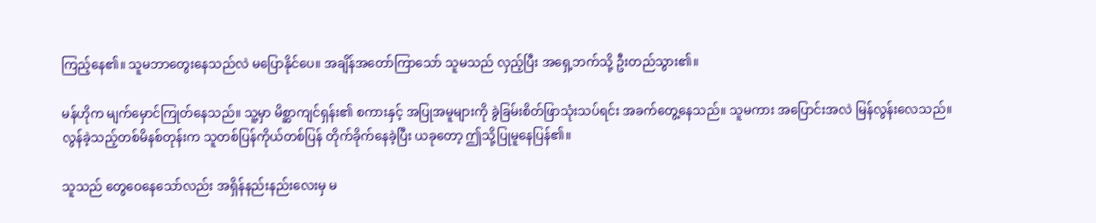ကြည့်နေ၏။ သူမဘာတွေးနေသည်လဲ မပြောနိုင်ပေ။ အချိန်အတော်ကြာသော် သူမသည် လှည့်ပြီး အရှေ့ဘက်သို့ ဦးတည်သွား၏။

မန်ဟိုက မျက်မှောင်ကြုတ်နေသည်။ သူ့မှာ မိစ္ဆာကျင်ရှန်း၏ စကားနှင့် အပြုအမူများကို ခွဲခြမ်းစိတ်ဖြာသုံးသပ်ရင်း အခက်တွေ့နေသည်။ သူမကား အပြောင်းအလဲ မြန်လွန်းလေသည်။ လွန်ခဲ့သည့်တစ်မိနစ်တုန်းက သူတစ်ပြန်ကိုယ်တစ်ပြန် တိုက်ခိုက်နေခဲ့ပြီး ယခုတော့ ဤသို့ပြုမူနေပြန်၏။

သူသည် တွေဝေနေသော်လည်း အရှိန်‌နည်းနည်းလေးမှ မ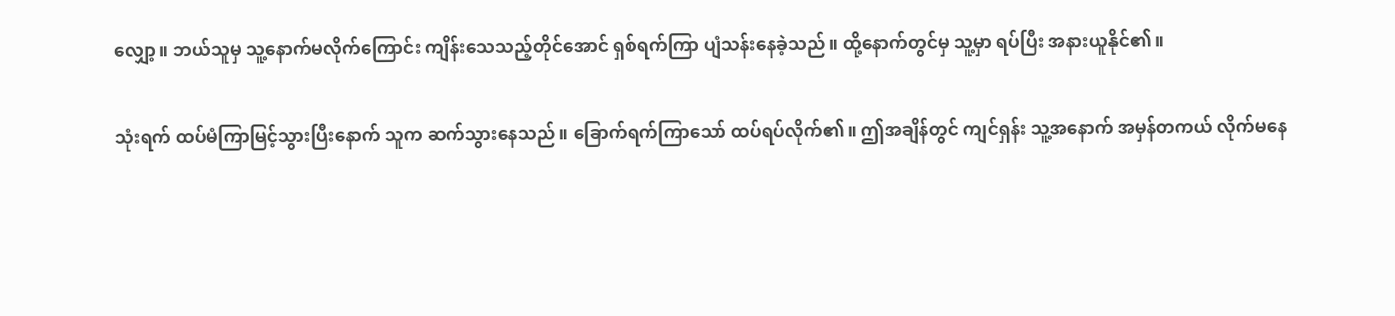လျှော့။ ဘယ်သူမှ သူ့နောက်မလိုက်ကြောင်း ကျိန်းသေသည့်တိုင်အောင် ရှစ်ရက်ကြာ ပျံသန်းနေခဲ့သည်။ ထို့‌နောက်တွင်မှ သူ့မှာ ရပ်ပြီး အနားယူနိုင်၏။

သုံးရက် ထပ်မံကြာမြင့်သွားပြီးနောက် သူက ဆက်သွားနေသည်။ ခြောက်ရက်ကြာသော် ထပ်ရပ်လိုက်၏။ ဤအချိန်တွင် ကျင်ရှန်း သူ့အနောက် အမှန်တကယ် လိုက်မနေ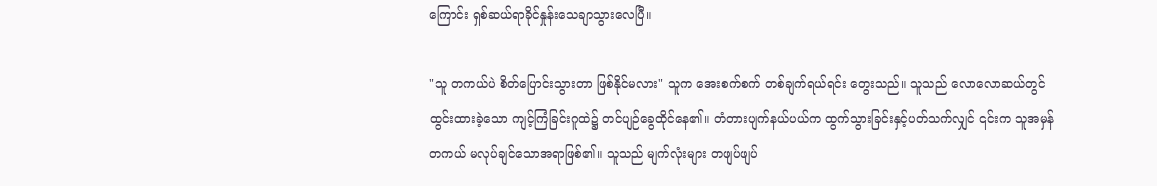ကြောင်း ရှစ်ဆယ်ရာခိုင်နှုန်းသေချာသွားလေပြီ။

"သူ တကယ်ပဲ စိတ်ပြောင်းသွားတာ ဖြစ်နိုင်မလား" သူက အေးစက်စက် တစ်ချက်ရယ်ရင်း တွေးသည်။ သူသည် လောလောဆယ်တွင် ထွင်းထားခဲ့သော ကျင့်ကြံခြင်းဂူထဲ၌ တင်ပျဉ်ခွေထိုင်နေ၏။ တံတားပျက်နယ်ပယ်က ထွက်သွားခြင်းနှင့်ပတ်သက်လျှင် ၎င်းက သူအမှန်တကယ် မလုပ်ချင်သောအရာဖြစ်၏။ သူသည် မျက်လုံးများ တဖျပ်ဖျပ်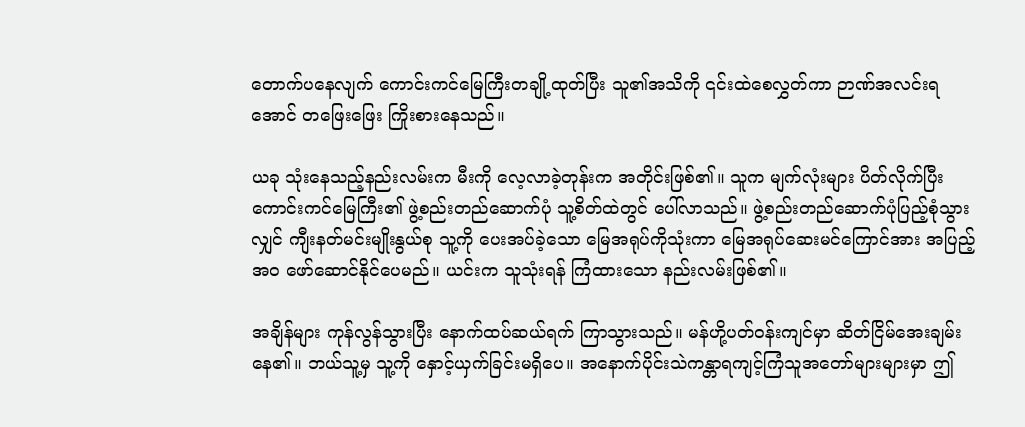တောက်ပနေလျက် ကောင်းကင်မြေကြီးတချို့ထုတ်ပြီး သူ၏အသိကို ၎င်းထဲစေလွှတ်ကာ ဉာဏ်အလင်းရအောင် တ‌ဖြေး‌ဖြေး ကြိုးစားနေသည်။

ယခု သုံးနေသည့်နည်းလမ်းက မီးကို လေ့လာခဲ့တုန်းက အတိုင်းဖြစ်၏။ သူက မျက်လုံးများ ပိတ်လိုက်ပြီး ကောင်းကင်မြေကြီး၏ ဖွဲ့စည်းတည်ဆောက်ပုံ သူ့စိတ်ထဲတွင် ပေါ်လာသည်။ ဖွဲ့စည်းတည်ဆောက်ပုံပြည့်စုံသွားလျှင် ‌ကျီးနတ်မင်းမျိုးနွယ်စု သူ့ကို ပေးအပ်ခဲ့သော မြေအရုပ်ကိုသုံးကာ မြေအရုပ်ဆေးမင်ကြောင်အား အပြည့်အဝ ဖော်ဆောင်နိုင်ပေမည်။ ယင်းက သူသုံးရန် ကြံထားသော နည်းလမ်းဖြစ်၏။

အချိန်များ ကုန်လွန်သွားပြီး နောက်ထပ်ဆယ်ရက် ကြာသွားသည်။ မန်ဟို့ပတ်ဝန်းကျင်မှာ ဆိတ်ငြိမ်အေးချမ်းနေ၏။ ဘယ်သူ့မှ သူ့ကို နှောင့်ယှက်ခြင်းမရှိပေ။ အနောက်ပိုင်းသဲကန္တာရကျင့်ကြံသူအတော်များများမှာ ဤ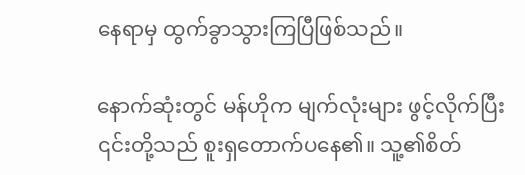နေရာမှ ထွက်ခွာသွားကြပြီဖြစ်သည်။

နောက်ဆုံးတွင် မန်ဟိုက မျက်လုံးများ ဖွင့်လိုက်ပြီး ၎င်းတို့သည် စူးရှတောက်ပနေ၏။ သူ့၏စိတ်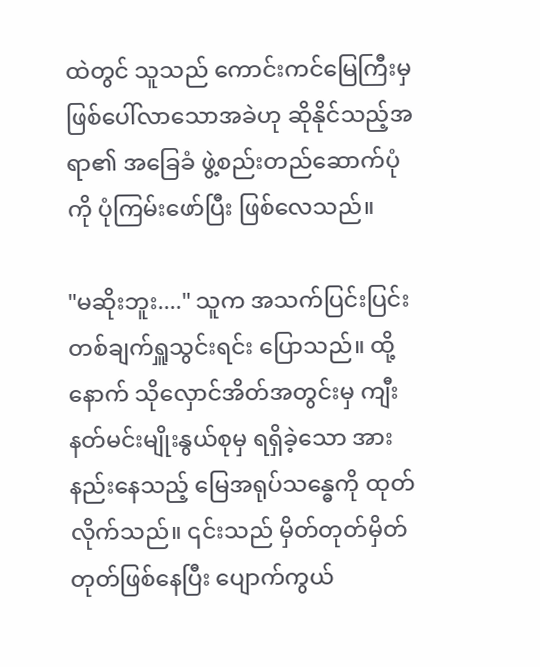ထဲတွင် သူသည် ကောင်းကင်မြေကြီးမှ ဖြစ်ပေါ်လာသောအခဲဟု ဆိုနိုင်သည့်အရာ၏ အခြေခံ ဖွဲ့စည်းတည်ဆောက်ပုံကို ပုံကြမ်းဖော်ပြီး ဖြစ်လေသည်။

"မဆိုးဘူး...." သူက အသက်ပြင်းပြင်းတစ်ချက်ရှူသွင်းရင်း ပြောသည်။ ထို့နောက် သိုလှောင်အိတ်အတွင်းမှ ကျီးနတ်မင်းမျိုးနွယ်စုမှ ရရှိခဲ့သော အားနည်းနေသည့် မြေအရုပ်သ‌န္ဓေကို ထုတ်လိုက်သည်။ ၎င်းသည် မှိတ်တုတ်မှိတ်တုတ်ဖြစ်နေပြီး ပျောက်ကွယ်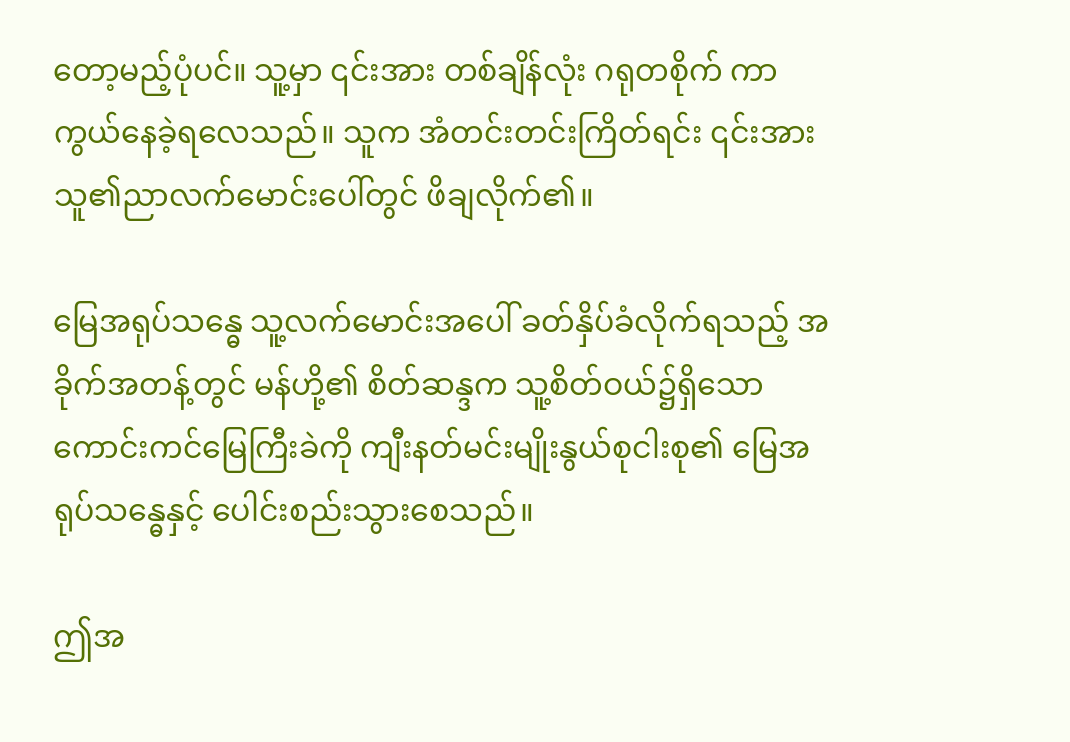တော့မည့်ပုံပင်။ သူ့မှာ ၎င်းအား တစ်ချိန်လုံး ဂရုတစိုက် ကာကွယ်နေခဲ့ရလေသည်။ သူက အံတင်းတင်းကြိတ်ရင်း ၎င်းအား သူ၏ညာလက်မောင်းပေါ်တွင် ဖိချလိုက်၏။

မြေအရုပ်သန္ဓေ သူ့လက်မောင်းအပေါ် ခတ်နှိပ်ခံလိုက်ရသည့် အခိုက်အတန့်တွင် မန်ဟို့၏ စိတ်ဆန္ဒက သူ့စိတ်ဝယ်၌ရှိ‌သော ကောင်းကင်မြေကြီးခဲကို ကျီးနတ်မင်းမျိုးနွယ်စုငါးစု၏ မြေအရုပ်သန္ဓေနှင့် ပေါင်းစည်းသွားစေသည်။

ဤအ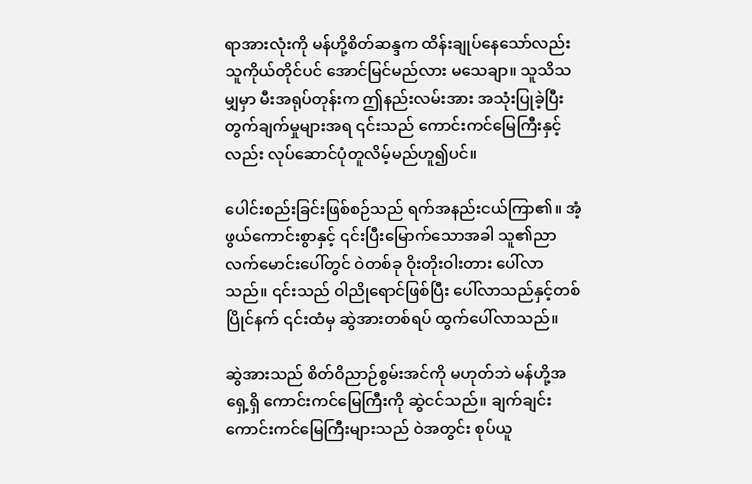ရာအားလုံးကို မန်ဟို့စိတ်ဆန္ဒက ထိန်းချုပ်နေသော်လည်း သူကိုယ်တိုင်ပင် အောင်မြင်မည်လား မသေချာ။ သူသိသမျှမှာ မီးအရုပ်တုန်းက ဤနည်းလမ်းအား အသုံးပြုခဲ့ပြီး တွက်ချက်မှုများအရ ၎င်းသည် ကောင်းကင်မြေကြီးနှင့်လည်း လုပ်ဆောင်ပုံတူလိမ့်မည်ဟူ၍ပင်။

ပေါင်းစည်းခြင်းဖြစ်စဉ်သည် ရက်အနည်းငယ်ကြာ၏။ အံ့ဖွယ်ကောင်းစွာနှင့် ၎င်းပြီးမြောက်သောအခါ သူ၏ညာလက်မောင်းပေါ်တွင် ဝဲတစ်ခု ဝိုးတိုးဝါးတား ပေါ်လာသည်။ ၎င်းသည် ဝါညိုရောင်ဖြစ်ပြီး ပေါ်လာသည်နှင့်တစ်ပြိုင်နက် ၎င်းထံမှ ဆွဲအားတစ်ရပ် ထွက်ပေါ်လာသည်။

ဆွဲအားသည် စိတ်ဝိညာဉ်စွမ်းအင်ကို မဟုတ်ဘဲ မန်ဟို့အရှေ့ရှိ ကောင်းကင်မြေကြီးကို ဆွဲငင်သည်။ ချက်ချင်း ကောင်းကင်မြေကြီးများသည် ဝဲအတွင်း စုပ်ယူ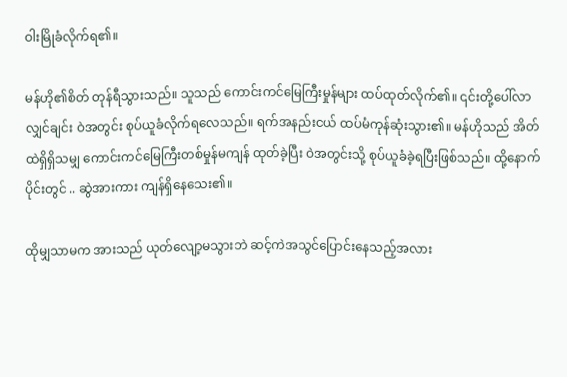ဝါးမြိုခံလိုက်ရ၏။

မန်ဟို၏စိတ် တုန်ရီသွားသည်။ သူသည် ကောင်းကင်‌မြေကြီးမှုန်များ ထပ်ထုတ်လိုက်၏။ ၎င်းတို့ပေါ်လာလျှင်ချင်း ဝဲအတွင်း စုပ်ယူခံလိုက်ရလေသည်။ ရက်အနည်းငယ် ထပ်မံကုန်ဆုံးသွား၏။ မန်ဟိုသည် အိတ်ထဲရှိရှိသမျှ ကောင်းကင်မြေကြီးတစ်မှုန်မကျန် ထုတ်ခဲ့ပြီး ဝဲအတွင်းသို့ စုပ်ယူခံခဲ့ရပြီးဖြစ်သည်။ ထို့နောက်ပိုင်းတွင် .. ဆွဲအားကား ကျန်ရှိနေသေး၏။

ထိုမျှသာမက အားသည် ယုတ်လျော့မသွားဘဲ ဆင့်ကဲအသွင်ပြောင်းနေသည့်အလား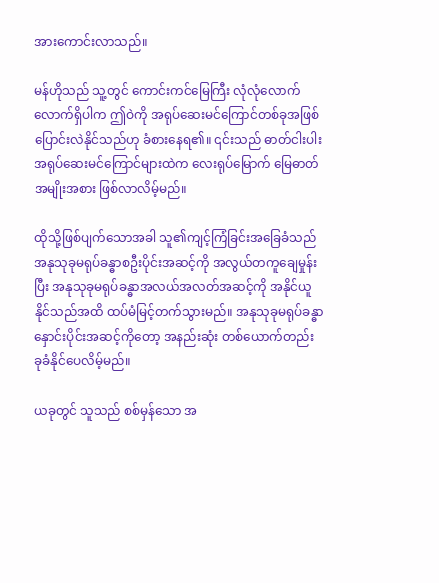အားကောင်းလာသည်။

မန်ဟိုသည် သူ့တွင် ကောင်းကင်မြေကြီး လုံလုံလောက်လောက်ရှိပါက ဤဝဲကို အရုပ်ဆေးမင်ကြောင်တစ်ခုအဖြစ် ပြောင်းလဲနိုင်သည်ဟု ခံစားနေရ၏။ ၎င်းသည် ဓာတ်ငါးပါးအရုပ်ဆေးမင်ကြောင်များထဲက လေးရုပ်မြောက် မြေဓာတ်အမျိုးအစား ဖြစ်လာလိမ့်မည်။

ထိုသို့ဖြစ်ပျက်သောအခါ သူ၏ကျင့်ကြံခြင်းအ‌ခြေခံသည် အနုသုခုမရုပ်ခန္ဓာစဦးပိုင်းအဆင့်ကို အလွယ်တကူချေမှုန်းပြီး အနုသုခုမရုပ်ခန္ဓာအလယ်အလတ်အဆင့်ကို အနိုင်ယူနိုင်သည်အထိ ထပ်မံမြင့်တက်သွားမည်။ အနုသုခုမရုပ်ခန္ဓာနှောင်းပိုင်းအဆင့်ကိုတော့ အနည်းဆုံး တစ်ယောက်တည်း ခုခံနိုင်ပေလိမ့်မည်။

ယခုတွင် သူသည် စစ်မှန်သော အ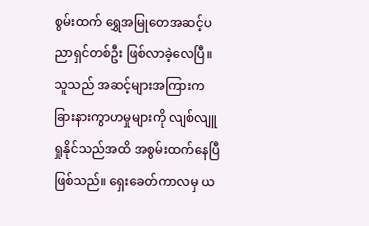စွမ်းထက် ရွှေအမြုတေအဆင့်ပညာရှင်တစ်ဦး ဖြစ်လာခဲ့လေပြီ။ သူသည် အဆင့်များအကြားက ခြားနားကွာဟမှုများကို လျစ်လျူရှုနိုင်သည်အထိ အစွမ်းထက်နေပြီဖြစ်သည်။ ရှေးခေတ်ကာလမှ ယ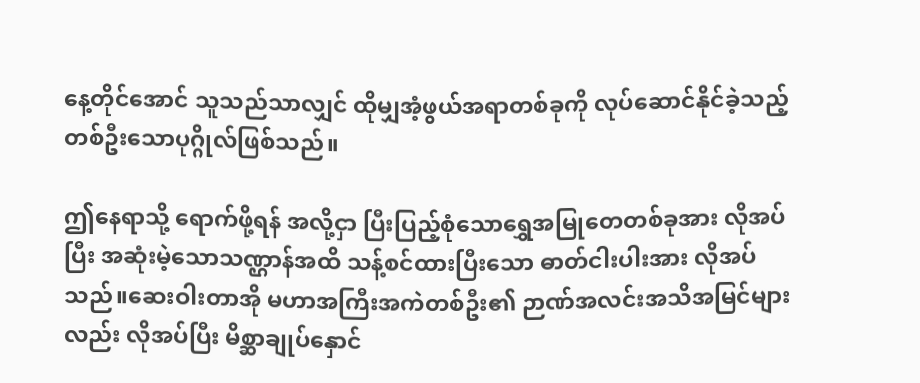နေ့တိုင်အောင် သူသည်သာလျှင် ထိုမျှအံ့ဖွယ်အရာတစ်ခုကို လုပ်ဆောင်နိုင်ခဲ့သည့် တစ်ဦးသောပုဂ္ဂိုလ်ဖြစ်သည်။

ဤနေရာသို့ ရောက်ဖို့ရန် အလို့ငှာ ပြီးပြည့်စုံသောရွှေအမြုတေတစ်ခုအား လိုအပ်ပြီး အဆုံးမဲ့သောသဏ္ဌာန်အထိ သန့်စင်ထားပြီးသော ဓာတ်ငါးပါးအား လိုအပ်သည်။ဆေးဝါးတာအို မဟာအကြီးအကဲတစ်ဦး၏ ဉာဏ်အလင်းအသိအမြင်များလည်း လိုအပ်ပြီး မိစ္ဆာချုပ်နှောင်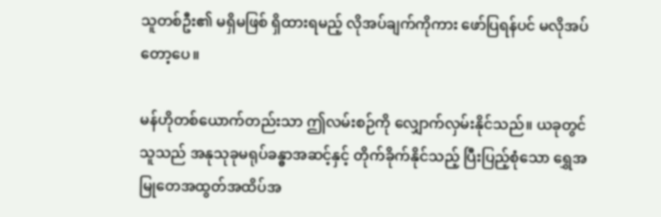သူတစ်ဦး၏ မရှိမဖြစ် ရှိထားရမည့် လိုအပ်ချက်ကိုကား ဖော်ပြရန်ပင် မလိုအပ်တော့ပေ။

မန်ဟိုတစ်ယောက်တည်းသာ ဤလမ်းစဉ်ကို လျှောက်လှမ်းနိုင်သည်။ ယခုတွင် သူသည် အနုသုခုမရုပ်ခန္ဓာအဆင့်နှင့် တိုက်ခိုက်နိုင်သည့် ပြီးပြည့်စုံသော ရွှေအမြုတေအထွတ်အထိပ်အ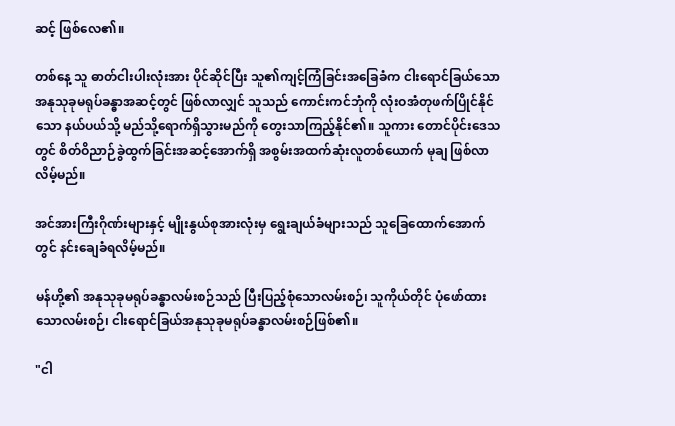ဆင့် ဖြစ်လေ၏။

တစ်နေ့ သူ ဓာတ်ငါးပါးလုံးအား ပိုင်ဆိုင်ပြီး သူ၏ကျင့်ကြံခြင်းအခြေခံက ငါးရောင်ခြယ်သောအနုသုခုမရုပ်ခန္ဓာအဆင့်တွင် ဖြစ်လာလျှင် သူသည် ကောင်းကင်ဘုံကို လုံးဝအံတုဖက်ပြိုင်နိုင်သော နယ်ပယ်သို့ မည်သို့ရောက်ရှိသွားမည်ကို တွေးသာကြည့်နိုင်၏။ သူကား တောင်ပိုင်းဒေသတွင် စိတ်ဝိညာဉ်ခွဲထွက်ခြင်းအဆင့်အောက်ရှိ အစွမ်းအထက်ဆုံးလူတစ်ယောက် မုချ ဖြစ်လာလိမ့်မည်။

အင်အားကြီးဂိုဏ်းများနှင့် မျိုးနွယ်စုအားလုံးမှ ရွေးချယ်ခံများသည် သူခြေထောက်အောက်တွင် နင်းချေခံရလိမ့်မည်။

မန်ဟို့၏ အနုသုခုမရုပ်ခန္ဓာလမ်းစဉ်သည် ပြီးပြည့်စုံသောလမ်းစဉ်၊ သူကိုယ်တိုင် ပုံဖော်ထားသောလမ်းစဉ်၊ ငါးရောင်ခြယ်အနုသုခုမရုပ်ခန္ဓာလမ်းစဉ်ဖြစ်၏။

"ငါ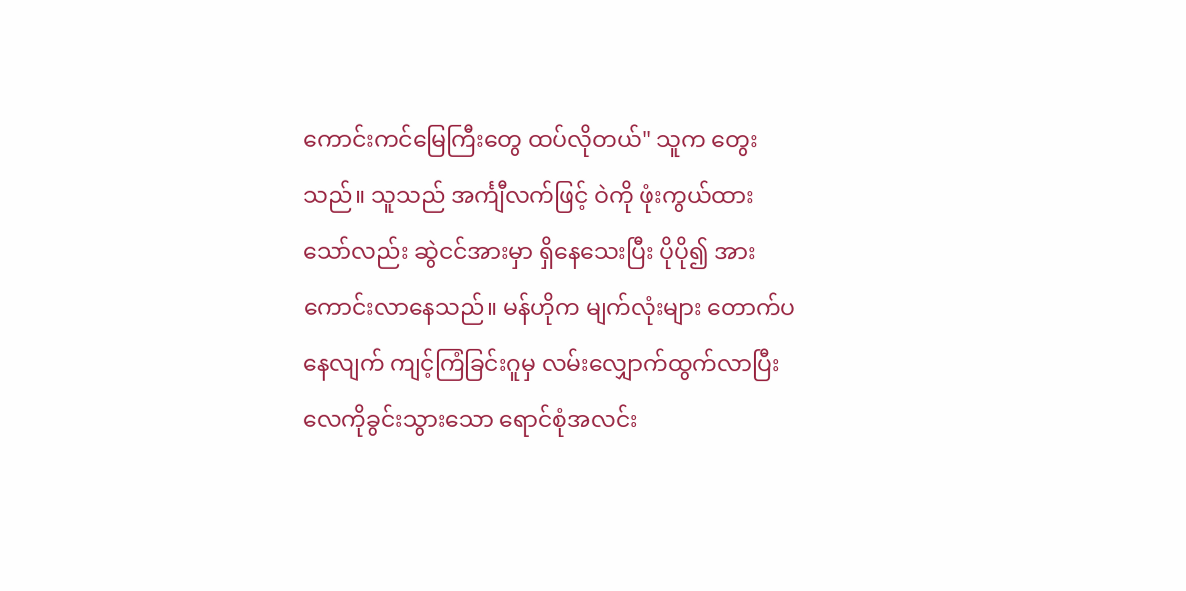ကောင်းကင်မြေကြီးတွေ ထပ်လိုတယ်" သူက တွေးသည်။ သူသည် အင်္ကျီလက်ဖြင့် ဝဲကို ဖုံးကွယ်ထားသော်လည်း ဆွဲငင်အားမှာ ရှိနေသေးပြီး ပိုပို၍ အားကောင်းလာနေသည်။ မန်ဟိုက မျက်လုံးများ တောက်ပနေလျက် ကျင့်ကြံခြင်းဂူမှ လမ်းလျှောက်ထွက်လာပြီး လေကိုခွင်းသွားသော ရောင်စုံအလင်း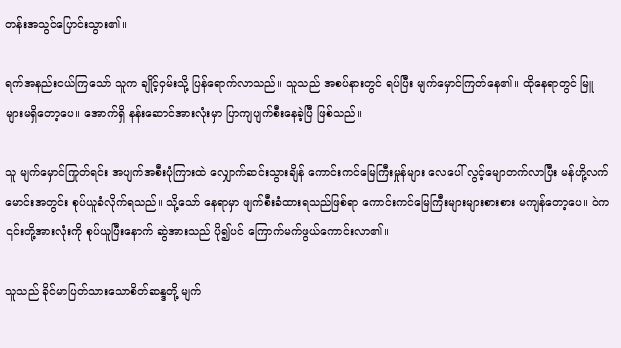တန်းအသွင်ပြောင်းသွား၏။

ရက်အနည်းငယ်ကြသော် သူက ချိုင့်ဝှမ်းသို့ ပြန်ရောက်လာသည်။ သူသည် အစပ်နားတွင် ရပ်ပြီး မျက်မှောင်ကြတ်နေ၏။ ထိုနေရာတွင် မြူများမရှိတော့ပေ။ အောက်ရှိ နန်းဆောင်အားလုံးမှာ ပြာကျပျက်စီးနေခဲ့ပြီ ဖြစ်သည်။

သူ မျက်မှောင်ကြုတ်ရင်း အပျက်အစီးပုံကြားထဲ ‌လျှောက်ဆင်းသွားချိန် ကောင်းကင်မြေကြီးမှုန်များ လေပေါ် လွင့်မျောတက်လာပြီး မန်ဟို့လက်မောင်းအတွင်း စုပ်ယူခံလိုက်ရသည်။ သို့သော် နေရာမှာ ဖျက်စီးခံထားရသည်ဖြစ်ရာ ကောင်းကင်မြေကြီးများများစားစား မကျန်တော့ပေ။ ဝဲက ၎င်းတို့အားလုံးကို စုပ်ယူပြီးနောက် ဆွဲအားသည် ပို၍ပင် ကြောက်မက်ဖွယ်ကောင်းလာ၏။

သူသည် ခိုင်မာပြတ်သားသောစိတ်ဆန္ဒတို့ မျက်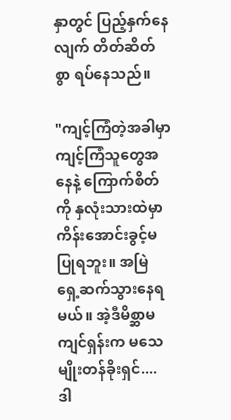နှာတွင် ပြည့်နှက်နေလျက် တိတ်ဆိတ်စွာ ရပ်နေသည်။

"ကျင့်ကြံတဲ့အခါမှာ ကျင့်ကြံသူတွေအနေနဲ့ ကြောက်စိတ်ကို နှလုံးသားထဲမှာ ကိန်းအောင်းခွင့်မပြုရဘူး။ အမြဲ ရှေ့ဆက်သွားနေရမယ်။ အဲ့ဒီမိစ္ဆာမကျင်ရှန်းက မသေမျိုးတန်ခိုးရှင်.... ဒါ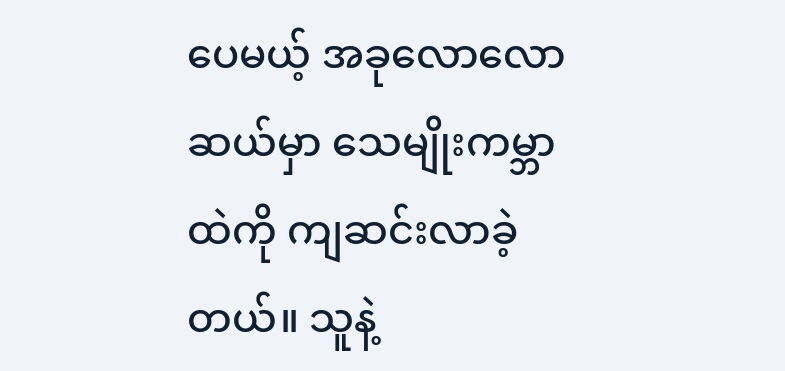ပေမယ့် အခုလောလောဆယ်မှာ သေမျိုးကမ္ဘာထဲကို ကျဆင်းလာခဲ့တယ်။ သူနဲ့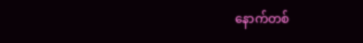နောက်တစ်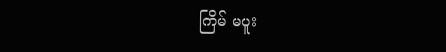ကြိမ် မပူး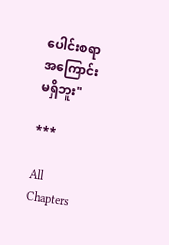ပေါင်းစရာ အကြောင်းမရှိဘူး"

***

All Chapters